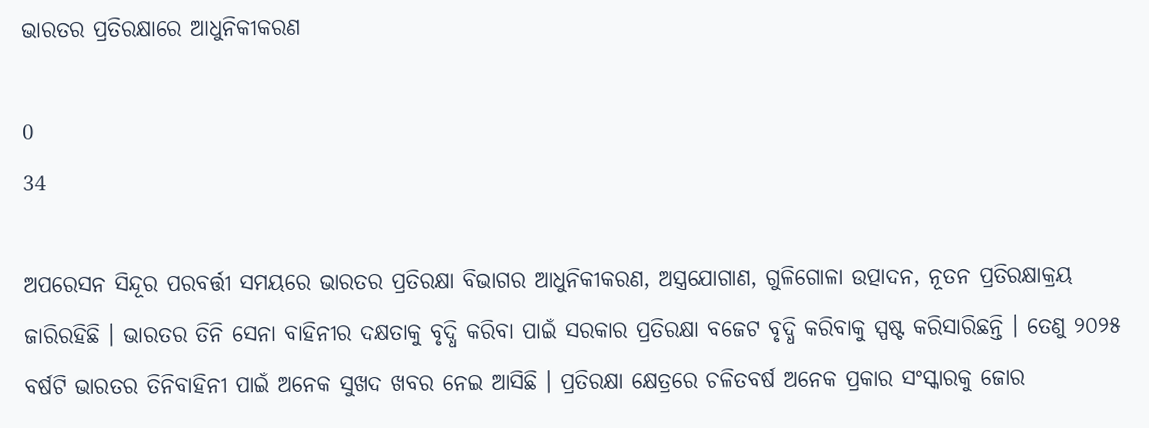ଭାରତର ପ୍ରତିରକ୍ଷାରେ ଆଧୁନିକୀକରଣ

0
34

ଅପରେସନ ସିନ୍ଦୂର ପରବର୍ତ୍ତୀ ସମୟରେ ଭାରତର ପ୍ରତିରକ୍ଷା ବିଭାଗର ଆଧୁନିକୀକରଣ, ଅସ୍ତ୍ରଯୋଗାଣ, ଗୁଳିଗୋଳା ଉତ୍ପାଦନ, ନୂତନ ପ୍ରତିରକ୍ଷାକ୍ରୟ ଜାରିରହିଛି । ଭାରତର ତିନି ସେନା ବାହିନୀର ଦକ୍ଷତାକୁ ବୃଦ୍ଧି କରିବା ପାଇଁ ସରକାର ପ୍ରତିରକ୍ଷା ବଜେଟ ବୃଦ୍ଧି କରିବାକୁ ସ୍ପଷ୍ଟ କରିସାରିଛନ୍ତି । ତେଣୁ ୨୦୨୫ ବର୍ଷଟି ଭାରତର ତିନିବାହିନୀ ପାଇଁ ଅନେକ ସୁଖଦ ଖବର ନେଇ ଆସିଛି । ପ୍ରତିରକ୍ଷା କ୍ଷେତ୍ରରେ ଚଳିତବର୍ଷ ଅନେକ ପ୍ରକାର ସଂସ୍କାରକୁ ଜୋର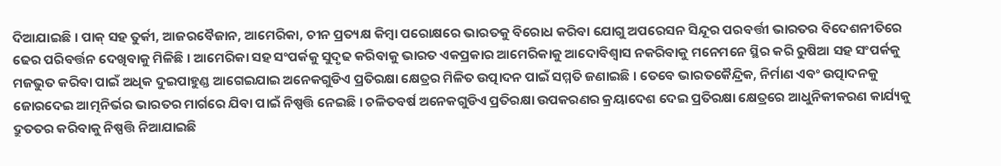ଦିଆଯାଇଛି । ପାକ୍ ସହ ତୁର୍କୀ, ଆଜରବୈଜାନ, ଆମେରିକା, ଚୀନ ପ୍ରତ୍ୟକ୍ଷ କିମ୍ବା ପରୋକ୍ଷରେ ଭାରତକୁ ବିରୋଧ କରିବା ଯୋଗୁ ଅପରେସନ ସିନ୍ଦୂର ପରବର୍ତ୍ତୀ ଭାରତର ବିଦେଶନୀତିରେ ଢେର ପରିବର୍ତ୍ତନ ଦେଖିବାକୁ ମିଳିଛି । ଆମେରିକା ସହ ସଂପର୍କକୁ ସୁଦୃଢ କରିବାକୁ ଭାରତ ଏକପ୍ରକାର ଆମେରିକାକୁ ଆଦୋବିଶ୍ୱାସ ନକରିବାକୁ ମନେମନେ ସ୍ଥିର କରି ରୁଷିଆ ସହ ସଂପର୍କକୁ ମଜଭୁତ କରିବା ପାଇଁ ଅଧିକ ଦୁଇପାହୁଣ୍ଡ ଆଗେଇଯାଇ ଅନେକଗୁଡିଏ ପ୍ରତିରକ୍ଷା କ୍ଷେତ୍ରର ମିଳିତ ଉତ୍ପାଦନ ପାଇଁ ସମ୍ମତି ଜଣାଇଛି । ତେବେ ଭାରତକୈନ୍ଦ୍ରିକ, ନିର୍ମାଣ ଏବଂ ଉତ୍ପାଦନକୁ ଜୋରଦେଇ ଆତ୍ମନିର୍ଭର ଭାରତର ମାର୍ଗରେ ଯିବା ପାଇଁ ନିଷ୍ପତ୍ତି ନେଇଛି । ଚଳିତବର୍ଷ ଅନେକଗୁଡିଏ ପ୍ରତିରକ୍ଷା ଉପକରଣର କ୍ରୟାଦେଶ ଦେଇ ପ୍ରତିରକ୍ଷା କ୍ଷେତ୍ରରେ ଆଧୁନିକୀକରଣ କାର୍ଯ୍ୟକୁ ଦ୍ରୁତତର କରିବାକୁ ନିଷ୍ପତ୍ତି ନିଆଯାଇଛି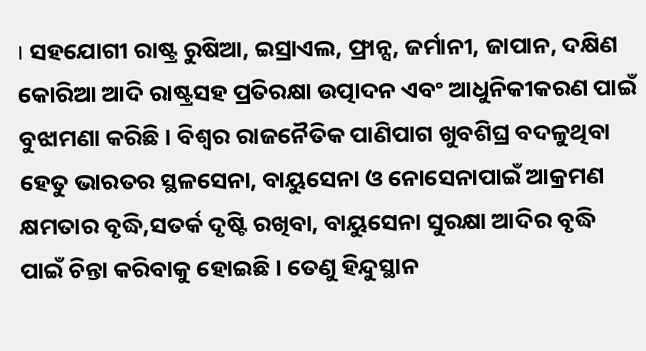। ସହଯୋଗୀ ରାଷ୍ଟ୍ର ରୁଷିଆ, ଇସ୍ରାଏଲ, ଫ୍ରାନ୍ସ, ଜର୍ମାନୀ, ଜାପାନ, ଦକ୍ଷିଣ କୋରିଆ ଆଦି ରାଷ୍ଟ୍ରସହ ପ୍ରତିରକ୍ଷା ଉତ୍ପାଦନ ଏବଂ ଆଧୁନିକୀକରଣ ପାଇଁ ବୁଝାମଣା କରିଛି । ବିଶ୍ୱର ରାଜନୈତିକ ପାଣିପାଗ ଖୁବଶିଘ୍ର ବଦଳୁଥିବା ହେତୁ ଭାରତର ସ୍ଥଳସେନା, ବାୟୁସେନା ଓ ନୋସେନାପାଇଁ ଆକ୍ରମଣ କ୍ଷମତାର ବୃଦ୍ଧି,ସତର୍କ ଦୃଷ୍ଟି ରଖିବା, ବାୟୁସେନା ସୁରକ୍ଷା ଆଦିର ବୃଦ୍ଧି ପାଇଁ ଚିନ୍ତା କରିବାକୁ ହୋଇଛି । ତେଣୁ ହିନ୍ଦୁସ୍ଥାନ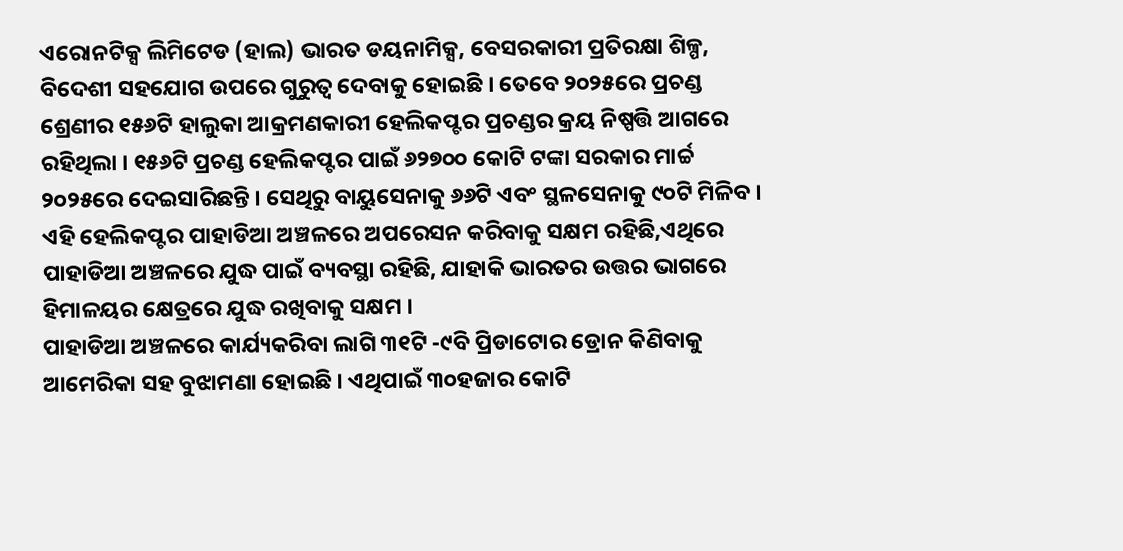ଏରୋନଟିକ୍ସ ଲିମିଟେଡ (ହାଲ) ଭାରତ ଡୟନାମିକ୍ସ, ବେସରକାରୀ ପ୍ରତିରକ୍ଷା ଶିଳ୍ପ, ବିଦେଶୀ ସହଯୋଗ ଉପରେ ଗୁରୁତ୍ୱ ଦେବାକୁ ହୋଇଛି । ତେବେ ୨୦୨୫ରେ ପ୍ରଚଣ୍ଡ ଶ୍ରେଣୀର ୧୫୬ଟି ହାଲୁକା ଆକ୍ରମଣକାରୀ ହେଲିକପ୍ଟର ପ୍ରଚଣ୍ଡର କ୍ରୟ ନିଷ୍ପତ୍ତି ଆଗରେ ରହିଥିଲା । ୧୫୬ଟି ପ୍ରଚଣ୍ଡ ହେଲିକପ୍ଟର ପାଇଁ ୬୨୭୦୦ କୋଟି ଟଙ୍କା ସରକାର ମାର୍ଚ୍ଚ ୨୦୨୫ରେ ଦେଇସାରିଛନ୍ତି । ସେଥିରୁ ବାୟୁସେନାକୁ ୬୬ଟି ଏବଂ ସ୍ଥଳସେନାକୁ ୯୦ଟି ମିଳିବ । ଏହି ହେଲିକପ୍ଟର ପାହାଡିଆ ଅଞ୍ଚଳରେ ଅପରେସନ କରିବାକୁ ସକ୍ଷମ ରହିଛି,ଏଥିରେ ପାହାଡିଆ ଅଞ୍ଚଳରେ ଯୁଦ୍ଧ ପାଇଁ ବ୍ୟବସ୍ଥା ରହିଛି, ଯାହାକି ଭାରତର ଉତ୍ତର ଭାଗରେ ହିମାଳୟର କ୍ଷେତ୍ରରେ ଯୁଦ୍ଧ ରଖିବାକୁ ସକ୍ଷମ ।
ପାହାଡିଆ ଅଞ୍ଚଳରେ କାର୍ଯ୍ୟକରିବା ଲାଗି ୩୧ଟି -୯ବି ପ୍ରିଡାଟୋର ଡ୍ରୋନ କିଣିବାକୁ ଆମେରିକା ସହ ବୁଝାମଣା ହୋଇଛି । ଏଥିପାଇଁ ୩୦ହଜାର କୋଟି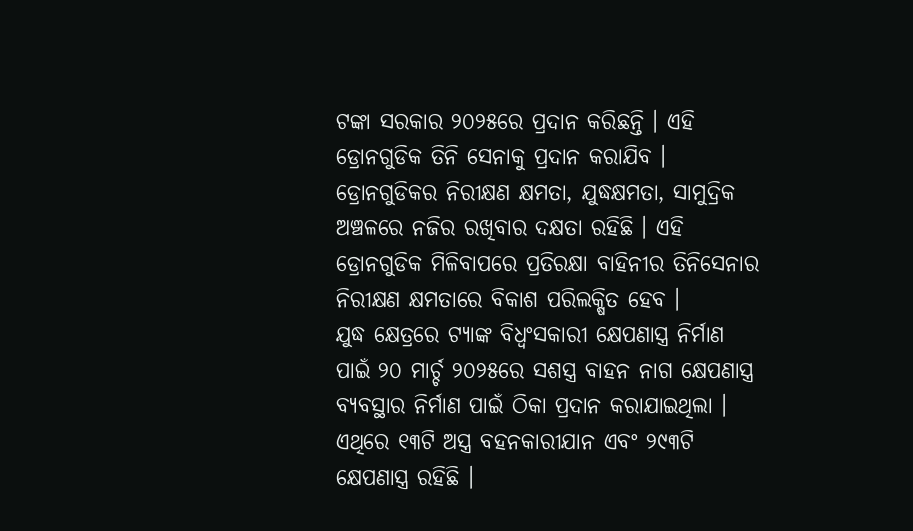ଟଙ୍କା ସରକାର ୨୦୨୫ରେ ପ୍ରଦାନ କରିଛନ୍ତି । ଏହି ଡ୍ରୋନଗୁଡିକ ତିନି ସେନାକୁ ପ୍ରଦାନ କରାଯିବ । ଡ୍ରୋନଗୁଡିକର ନିରୀକ୍ଷଣ କ୍ଷମତା, ଯୁଦ୍ଧକ୍ଷମତା, ସାମୁଦ୍ରିକ ଅଞ୍ଚଳରେ ନଜିର ରଖିବାର ଦକ୍ଷତା ରହିଛି । ଏହି ଡ୍ରୋନଗୁଡିକ ମିଳିବାପରେ ପ୍ରତିରକ୍ଷା ବାହିନୀର ତିନିସେନାର ନିରୀକ୍ଷଣ କ୍ଷମତାରେ ବିକାଶ ପରିଲକ୍ଷିତ ହେବ ।
ଯୁଦ୍ଧ କ୍ଷେତ୍ରରେ ଟ୍ୟାଙ୍କ ବିଧ୍ୱଂସକାରୀ କ୍ଷେପଣାସ୍ତ୍ର ନିର୍ମାଣ ପାଇଁ ୨୦ ମାର୍ଚ୍ଚ ୨୦୨୫ରେ ସଶସ୍ତ୍ର ବାହନ ନାଗ କ୍ଷେପଣାସ୍ତ୍ର ବ୍ୟବସ୍ଥାର ନିର୍ମାଣ ପାଇଁ ଠିକା ପ୍ରଦାନ କରାଯାଇଥିଲା । ଏଥିରେ ୧୩ଟି ଅସ୍ତ୍ର ବହନକାରୀଯାନ ଏବଂ ୨୯୩ଟି କ୍ଷେପଣାସ୍ତ୍ର ରହିଛି ।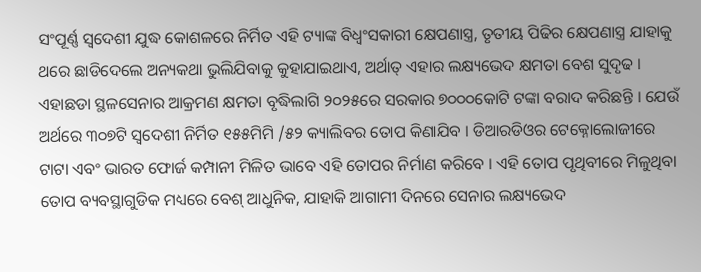ସଂପୂର୍ଣ୍ଣ ସ୍ୱଦେଶୀ ଯୁଦ୍ଧ କୋଶଳରେ ନିର୍ମିତ ଏହି ଟ୍ୟାଙ୍କ ବିଧ୍ୱଂସକାରୀ କ୍ଷେପଣାସ୍ତ୍ର, ତୃତୀୟ ପିଢିର କ୍ଷେପଣାସ୍ତ୍ର ଯାହାକୁ ଥରେ ଛାଡିଦେଲେ ଅନ୍ୟକଥା ଭୁଲିଯିବାକୁ କୁହାଯାଇଥାଏ, ଅର୍ଥାତ୍ ଏହାର ଲକ୍ଷ୍ୟଭେଦ କ୍ଷମତା ବେଶ ସୁଦୃଢ ।
ଏହାଛଡା ସ୍ଥଳସେନାର ଆକ୍ରମଣ କ୍ଷମତା ବୃଦ୍ଧିଲାଗି ୨୦୨୫ରେ ସରକାର ୭୦୦୦କୋଟି ଟଙ୍କା ବରାଦ କରିଛନ୍ତି । ଯେଉଁ ଅର୍ଥରେ ୩୦୭ଟି ସ୍ୱଦେଶୀ ନିର୍ମିତ ୧୫୫ମିମି /୫୨ କ୍ୟାଲିବର ତୋପ କିଣାଯିବ । ଡିଆରଡିଓର ଟେକ୍ନୋଲୋଜୀରେ ଟାଟା ଏବଂ ଭାରତ ଫୋର୍ଜ କମ୍ପାନୀ ମିଳିତ ଭାବେ ଏହି ତୋପର ନିର୍ମାଣ କରିବେ । ଏହି ତୋପ ପୃଥିବୀରେ ମିଳୁଥିବା ତୋପ ବ୍ୟବସ୍ଥାଗୁଡିକ ମଧ୍ୟରେ ବେଶ୍ ଆଧୁନିକ, ଯାହାକି ଆଗାମୀ ଦିନରେ ସେନାର ଲକ୍ଷ୍ୟଭେଦ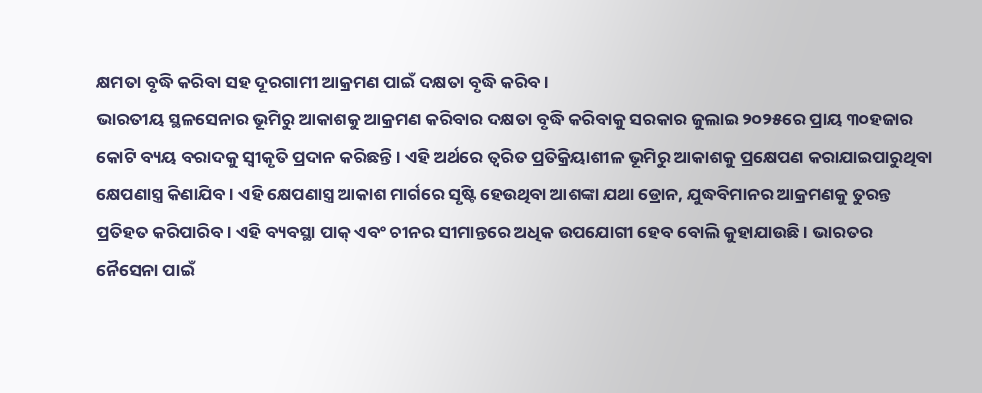କ୍ଷମତା ବୃଦ୍ଧି କରିବା ସହ ଦୂରଗାମୀ ଆକ୍ରମଣ ପାଇଁ ଦକ୍ଷତା ବୃଦ୍ଧି କରିବ ।
ଭାରତୀୟ ସ୍ଥଳସେନାର ଭୂମିରୁ ଆକାଶକୁ ଆକ୍ରମଣ କରିବାର ଦକ୍ଷତା ବୃଦ୍ଧି କରିବାକୁ ସରକାର ଜୁଲାଇ ୨୦୨୫ରେ ପ୍ରାୟ ୩୦ହଜାର କୋଟି ବ୍ୟୟ ବରାଦକୁ ସ୍ୱୀକୃତି ପ୍ରଦାନ କରିଛନ୍ତି । ଏହି ଅର୍ଥରେ ତ୍ୱରିତ ପ୍ରତିକ୍ରିୟାଶୀଳ ଭୂମିରୁ ଆକାଶକୁ ପ୍ରକ୍ଷେପଣ କରାଯାଇପାରୁଥିବା କ୍ଷେପଣାସ୍ତ୍ର କିଣାଯିବ । ଏହି କ୍ଷେପଣାସ୍ତ୍ର ଆକାଶ ମାର୍ଗରେ ସୃଷ୍ଟି ହେଉଥିବା ଆଶଙ୍କା ଯଥା ଡ୍ରୋନ, ଯୁଦ୍ଧବିମାନର ଆକ୍ରମଣକୁ ତୁରନ୍ତ ପ୍ରତିହତ କରିପାରିବ । ଏହି ବ୍ୟବସ୍ଥା ପାକ୍ ଏବଂ ଚୀନର ସୀମାନ୍ତରେ ଅଧିକ ଉପଯୋଗୀ ହେବ ବୋଲି କୁହାଯାଉଛି । ଭାରତର ନୈସେନା ପାଇଁ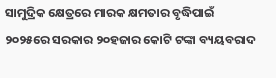ସାମୁଦ୍ରିକ କ୍ଷେତ୍ରରେ ମାରକ କ୍ଷମତାର ବୃଦ୍ଧିପାଇଁ ୨୦୨୫ରେ ସରକାର ୨୦ହଜାର କୋଟି ଟଙ୍କା ବ୍ୟୟବରାଦ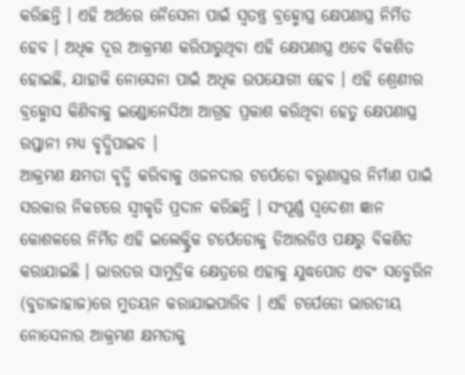କରିଛନ୍ତି । ଏହି ଅର୍ଥରେ ନୈସେନା ପାଇଁ ସ୍ୱତନ୍ତ୍ର ବ୍ରହ୍ମୋସ୍ତ୍ର କ୍ଷେପଣାସ୍ତ୍ର ନିର୍ମିତ ହେବ । ଅଧିକ ଦୂର ଆକ୍ରମଣ କରିପାରୁଥିବା ଏହି କ୍ଷେପଣାସ୍ତ୍ର ଏବେ ବିକଶିତ ହୋଇଛି, ଯାହାକି ନୋସେନା ପାଇଁ ଅଧିକ ଉପଯୋଗୀ ହେବ । ଏହି ଶ୍ରେଣୀର ବ୍ରହ୍ମୋସ କିଣିବାକୁ ଇଣ୍ଡୋନେସିଆ ଆଗ୍ରହ ପ୍ରକାଶ କରିଥିବା ହେତୁ କ୍ଷେପଣାସ୍ତ୍ର ରପ୍ତାନୀ ମଧ୍ୟ ବୃଦ୍ଧିପାଇବ ।
ଆକ୍ରମଣ କ୍ଷମତା ବୃଦ୍ଧି କରିବାକୁ ଓଜନଦାର ଟର୍ପେଡୋ ବରୁଣାସ୍ତ୍ରର ନିର୍ମାଣ ପାଇଁ ସରକାର ନିକଟରେ ସ୍ୱୀକୃତି ପ୍ରଦାନ କରିଛନ୍ତି । ସଂପୂର୍ଣ୍ଣ ସ୍ୱଦେଶୀ ଜ୍ଞାନ କୋଶଳରେ ନିର୍ମିତ ଏହି ଇଲେକ୍ଟ୍ରିକ ଟର୍ପେଡୋକୁ ଡିଆରଡିଓ ପକ୍ଷରୁ ବିକଶିତ କରାଯାଇଛି । ଭାରତର ସାମୁଦ୍ରିକ କ୍ଷେତ୍ରରେ ଏହାକୁ ଯୁଦ୍ଧପୋତ ଏବଂ ସବ୍ମେରିନ (ବୁଡାଜାହାଜ)ରେ ମୁତୟନ କରାଯାଇପାରିବ । ଏହି ଟର୍ପେଡୋ ଭାରତୀୟ ନୋସେନାର ଆକ୍ରମଣ କ୍ଷମତାକୁ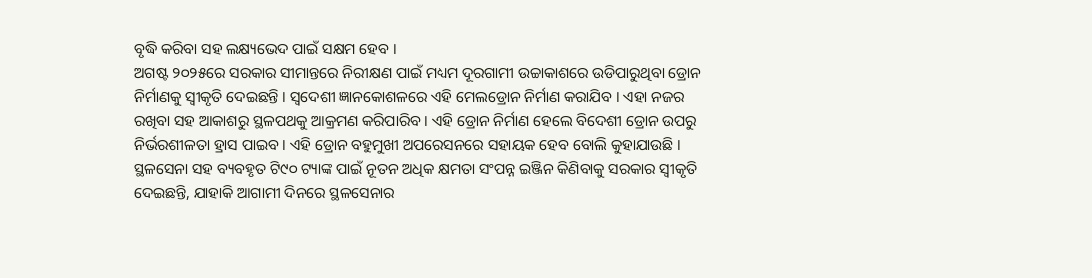ବୃଦ୍ଧି କରିବା ସହ ଲକ୍ଷ୍ୟଭେଦ ପାଇଁ ସକ୍ଷମ ହେବ ।
ଅଗଷ୍ଟ ୨୦୨୫ରେ ସରକାର ସୀମାନ୍ତରେ ନିରୀକ୍ଷଣ ପାଇଁ ମଧ୍ୟମ ଦୂରଗାମୀ ଉଚ୍ଚାକାଶରେ ଉଡିପାରୁଥିବା ଡ୍ରୋନ ନିର୍ମାଣକୁ ସ୍ୱୀକୃତି ଦେଇଛନ୍ତି । ସ୍ୱଦେଶୀ ଜ୍ଞାନକୋଶଳରେ ଏହି ମେଲଡ୍ରୋନ ନିର୍ମାଣ କରାଯିବ । ଏହା ନଜର ରଖିବା ସହ ଆକାଶରୁ ସ୍ଥଳପଥକୁ ଆକ୍ରମଣ କରିପାରିବ । ଏହି ଡ୍ରୋନ ନିର୍ମାଣ ହେଲେ ବିଦେଶୀ ଡ୍ରୋନ ଉପରୁ ନିର୍ଭରଶୀଳତା ହ୍ରାସ ପାଇବ । ଏହି ଡ୍ରୋନ ବହୁମୁଖୀ ଅପରେସନରେ ସହାୟକ ହେବ ବୋଲି କୁହାଯାଉଛି । ସ୍ଥଳସେନା ସହ ବ୍ୟବହୃତ ଟି୯୦ ଟ୍ୟାଙ୍କ ପାଇଁ ନୂତନ ଅଧିକ କ୍ଷମତା ସଂପନ୍ନ ଇଞ୍ଜିନ କିଣିବାକୁ ସରକାର ସ୍ୱୀକୃତି ଦେଇଛନ୍ତି, ଯାହାକି ଆଗାମୀ ଦିନରେ ସ୍ଥଳସେନାର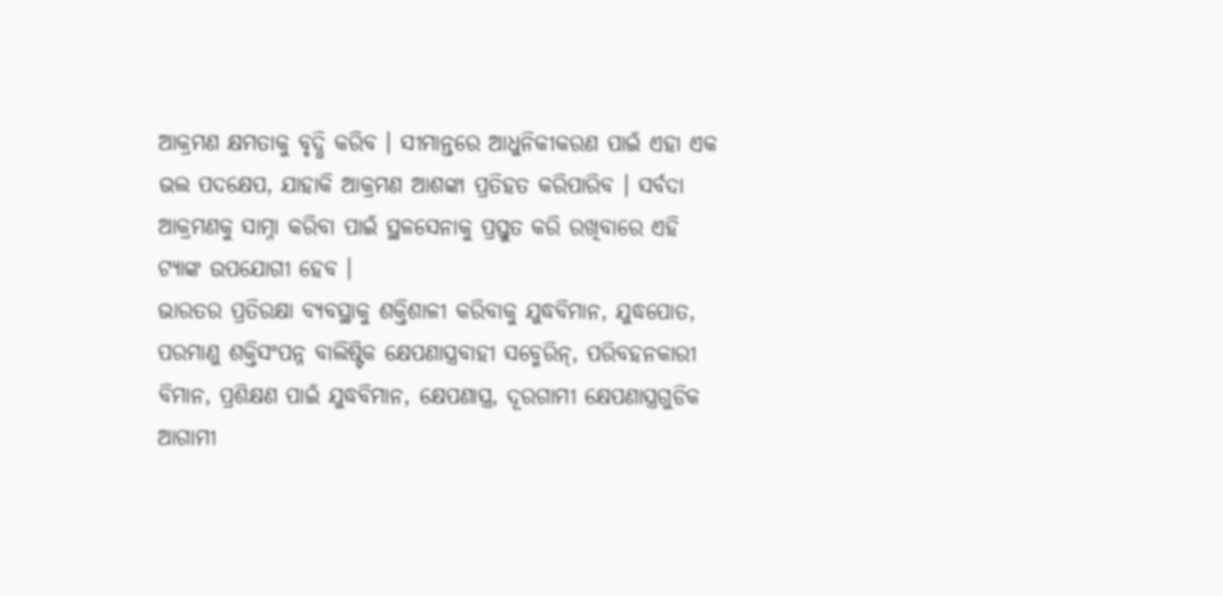ଆକ୍ରମଣ କ୍ଷମତାକୁ ବୃଦ୍ଧି କରିବ । ସୀମାନ୍ତରେ ଆଧୁନିକୀକରଣ ପାଇଁ ଏହା ଏକ ଭଲ ପଦକ୍ଷେପ, ଯାହାକି ଆକ୍ରମଣ ଆଶଙ୍କା ପ୍ରତିହତ କରିପାରିବ । ସର୍ବଦା ଆକ୍ରମଣକୁ ସାମ୍ନା କରିବା ପାଇଁ ସ୍ଥଳସେନାକୁ ପ୍ରସ୍ତୁତ କରି ରଖିବାରେ ଏହି ଟ୍ୟାଙ୍କ ଉପଯୋଗୀ ହେବ ।
ଭାରତର ପ୍ରତିରକ୍ଷା ବ୍ୟବସ୍ଥାକୁ ଶକ୍ତିଶାଳୀ କରିବାକୁ ଯୁଦ୍ଧବିମାନ, ଯୁଦ୍ଧପୋତ, ପରମାଣୁ ଶକ୍ତିସଂପନ୍ନ ବାଲିଷ୍ଟିକ କ୍ଷେପଣାସ୍ତ୍ରବାହୀ ସବ୍ମେରିନ୍, ପରିବହନକାରୀ ବିମାନ, ପ୍ରଶିକ୍ଷଣ ପାଇଁ ଯୁଦ୍ଧବିମାନ, କ୍ଷେପଣାସ୍ତ୍ର, ଦୂରଗାମୀ କ୍ଷେପଣାସ୍ତ୍ରଗୁଡିକ ଆଗାମୀ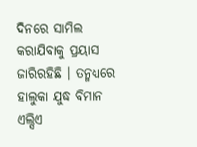ଦିନରେ ସାମିଲ କରାଯିବାକୁ ପ୍ରୟାସ ଜାରିରହିଛି । ତନ୍ମଧ୍ୟରେ ହାଲୁକା ଯୁଦ୍ଧ ବିମାନ ଏଲ୍ସିଏ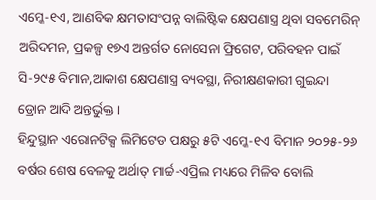ଏମ୍କେ-୧ଏ, ଆଣବିକ କ୍ଷମତାସଂପନ୍ନ ବାଲିଷ୍ଟିକ କ୍ଷେପଣାସ୍ତ୍ର ଥିବା ସବମେରିନ୍ ଅରିଦମନ, ପ୍ରକଳ୍ପ ୧୭ଏ ଅନ୍ତର୍ଗତ ନୋସେନା ଫ୍ରିଗେଟ, ପରିବହନ ପାଇଁ ସି-୨୯୫ ବିମାନ,ଆକାଶ କ୍ଷେପଣାସ୍ତ୍ର ବ୍ୟବସ୍ଥା, ନିରୀକ୍ଷଣକାରୀ ଗୁଇନ୍ଦା ଡ୍ରୋନ ଆଦି ଅନ୍ତର୍ଭୁକ୍ତ ।
ହିନ୍ଦୁସ୍ଥାନ ଏରୋନଟିକ୍ସ ଲିମିଟେଡ ପକ୍ଷରୁ ୫ଟି ଏମ୍କେ-୧ଏ ବିମାନ ୨୦୨୫-୨୬ ବର୍ଷର ଶେଷ ବେଳକୁ ଅର୍ଥାତ୍ ମାର୍ଚ୍ଚ-ଏପ୍ରିଲ ମଧ୍ୟରେ ମିଳିବ ବୋଲି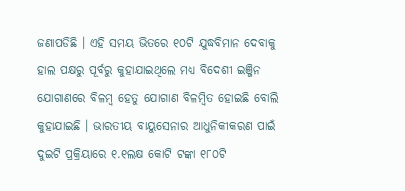ଜଣାପଡିଛି । ଏହି ସମୟ ଭିତରେ ୧୦ଟି ଯୁଦ୍ଧବିମାନ ଦେବାକୁ ହାଲ ପକ୍ଷରୁ ପୂର୍ବରୁ କୁହାଯାଇଥିଲେ ମଧ୍ୟ ବିଦେଶୀ ଇଞ୍ଜିନ ଯୋଗାଣରେ ବିଳମ୍ବ ହେତୁ ଯୋଗାଣ ବିଳମ୍ବିତ ହୋଇଛି ବୋଲି କୁହାଯାଇଛି । ଭାରତୀୟ ବାୟୁସେନାର ଆଧୁନିକୀକରଣ ପାଇଁ ଦୁଇଟି ପ୍ରକ୍ରିୟାରେ ୧.୧ଲକ୍ଷ କୋଟି ଟଙ୍କା ୧୮୦ଟି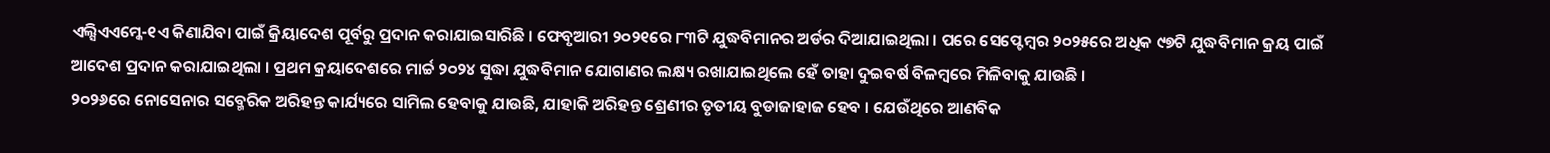ଏଲ୍ସିଏଏମ୍କେ-୧ଏ କିଣାଯିବା ପାଇଁ କ୍ରିୟାଦେଶ ପୂର୍ବରୁ ପ୍ରଦାନ କରାଯାଇସାରିଛି । ଫେବୃଆରୀ ୨୦୨୧ରେ ୮୩ଟି ଯୁଦ୍ଧବିମାନର ଅର୍ଡର ଦିଆଯାଇଥିଲା । ପରେ ସେପ୍ଟେମ୍ବର ୨୦୨୫ରେ ଅଧିକ ୯୭ଟି ଯୁଦ୍ଧବିମାନ କ୍ରୟ ପାଇଁ ଆଦେଶ ପ୍ରଦାନ କରାଯାଇଥିଲା । ପ୍ରଥମ କ୍ରୟାଦେଶରେ ମାର୍ଚ୍ଚ ୨୦୨୪ ସୁଦ୍ଧା ଯୁଦ୍ଧବିମାନ ଯୋଗାଣର ଲକ୍ଷ୍ୟ ରଖାଯାଇଥିଲେ ହେଁ ତାହା ଦୁଇବର୍ଷ ବିଳମ୍ବରେ ମିଳିବାକୁ ଯାଉଛି ।
୨୦୨୬ରେ ନୋସେନାର ସବ୍ମେରିକ ଅରିହନ୍ତ କାର୍ଯ୍ୟରେ ସାମିଲ ହେବାକୁ ଯାଉଛି, ଯାହାକି ଅରିହନ୍ତ ଶ୍ରେଣୀର ତୃତୀୟ ବୁଡାଜାହାଜ ହେବ । ଯେଉଁଥିରେ ଆଣବିକ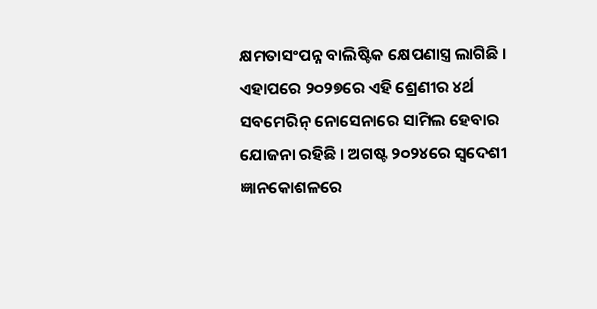କ୍ଷମତାସଂପନ୍ନ ବାଲିଷ୍ଟିକ କ୍ଷେପଣାସ୍ତ୍ର ଲାଗିଛି । ଏହାପରେ ୨୦୨୭ରେ ଏହି ଶ୍ରେଣୀର ୪ର୍ଥ ସବମେରିନ୍ ନୋସେନାରେ ସାମିଲ ହେବାର ଯୋଜନା ରହିଛି । ଅଗଷ୍ଟ ୨୦୨୪ରେ ସ୍ୱଦେଶୀ ଜ୍ଞାନକୋଶଳରେ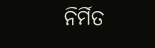ନିର୍ମିତ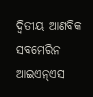ଦ୍ୱିତୀୟ ଆଣବିକ ସବମେରିନ ଆଇଏନ୍ଏସ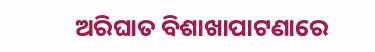ଅରିଘାତ ବିଶାଖାପାଟଣାରେ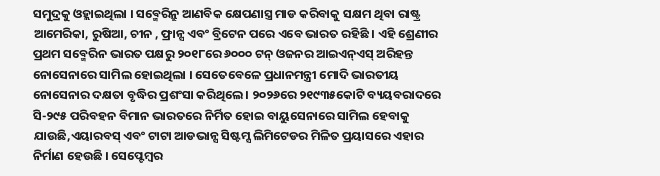ସମୁଦ୍ରକୁ ଓହ୍ଲାଇଥିଲା । ସବ୍ମେରିନ୍ରୁ ଆଣବିକ କ୍ଷେପଣାସ୍ତ୍ର ମାଡ କରିବାକୁ ସକ୍ଷମ ଥିବା ରାଷ୍ଟ୍ର ଆମେରିକା, ରୁଷିଆ, ଚୀନ , ଫ୍ରାନ୍ସ ଏବଂ ବ୍ରିଟେନ ପରେ ଏବେ ଭାରତ ରହିଛି । ଏହି ଶ୍ରେଣୀର ପ୍ରଥମ ସବ୍ମେରିନ ଭାରତ ପକ୍ଷରୁ ୨୦୧୮ରେ ୬୦୦୦ ଟନ୍ ଓଜନର ଆଇଏନ୍ଏସ୍ ଅରିହନ୍ତ ନୋସେନାରେ ସାମିଲ ହୋଇଥିଲା । ସେତେବେଳେ ପ୍ରଧାନମନ୍ତ୍ରୀ ମୋଦି ଭାରତୀୟ ନୋସେନାର ଦକ୍ଷତା ବୃଦ୍ଧିର ପ୍ରଶଂସା କରିଥିଲେ । ୨୦୨୬ରେ ୨୧୯୩୫କୋଟି ବ୍ୟୟବରାଦରେ ସି-୨୯୫ ପରିବହନ ବିମାନ ଭାରତରେ ନିର୍ମିତ ହୋଇ ବାୟୁସେନାରେ ସାମିଲ ହେବାକୁ ଯାଉଛି,ଏୟାରବସ୍ ଏବଂ ଟାଟା ଆଡଭାନ୍ସ ସିଷ୍ଟମ୍ସ ଲିମିଟେଡର ମିଳିତ ପ୍ରୟାସରେ ଏହାର ନିର୍ମାଣ ହେଉଛି । ସେପ୍ଟେମ୍ବର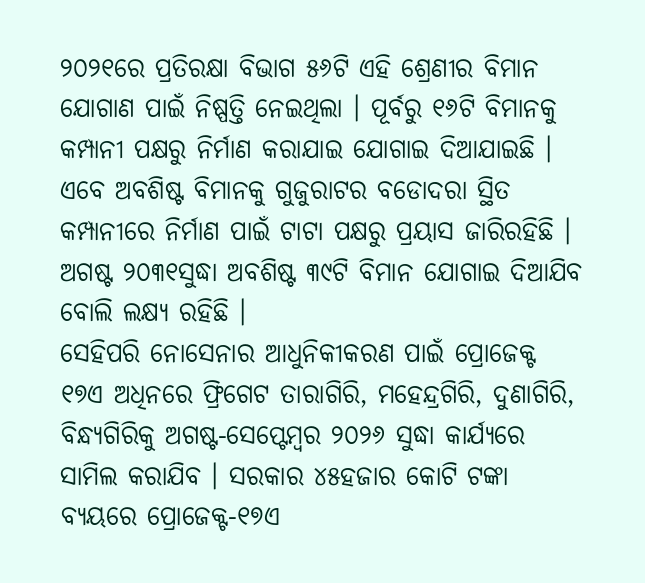୨୦୨୧ରେ ପ୍ରତିରକ୍ଷା ବିଭାଗ ୫୬ଟି ଏହି ଶ୍ରେଣୀର ବିମାନ ଯୋଗାଣ ପାଇଁ ନିଷ୍ପତ୍ତି ନେଇଥିଲା । ପୂର୍ବରୁ ୧୬ଟି ବିମାନକୁ କମ୍ପାନୀ ପକ୍ଷରୁ ନିର୍ମାଣ କରାଯାଇ ଯୋଗାଇ ଦିଆଯାଇଛି । ଏବେ ଅବଶିଷ୍ଟ ବିମାନକୁ ଗୁଜୁରାଟର ବଡୋଦରା ସ୍ଥିତ କମ୍ପାନୀରେ ନିର୍ମାଣ ପାଇଁ ଟାଟା ପକ୍ଷରୁ ପ୍ରୟାସ ଜାରିରହିଛି । ଅଗଷ୍ଟ ୨୦୩୧ସୁଦ୍ଧା ଅବଶିଷ୍ଟ ୩୯ଟି ବିମାନ ଯୋଗାଇ ଦିଆଯିବ ବୋଲି ଲକ୍ଷ୍ୟ ରହିଛି ।
ସେହିପରି ନୋସେନାର ଆଧୁନିକୀକରଣ ପାଇଁ ପ୍ରୋଜେକ୍ଟ ୧୭ଏ ଅଧିନରେ ଫ୍ରିଗେଟ ତାରାଗିରି, ମହେନ୍ଦ୍ରଗିରି, ଦୁଣାଗିରି, ବିନ୍ଧ୍ୟଗିରିକୁ ଅଗଷ୍ଟ-ସେପ୍ଟେମ୍ବର ୨୦୨୬ ସୁଦ୍ଧା କାର୍ଯ୍ୟରେ ସାମିଲ କରାଯିବ । ସରକାର ୪୫ହଜାର କୋଟି ଟଙ୍କା ବ୍ୟୟରେ ପ୍ରୋଜେକ୍ଟ-୧୭ଏ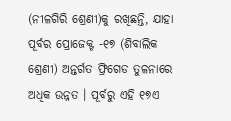(ନୀଳଗିରି ଶ୍ରେଣୀ)କୁ ରଖିଛନ୍ତି, ଯାହା ପୂର୍ବର ପ୍ରୋଜେକ୍ଟ -୧୭ (ଶିବାଲିକ ଶ୍ରେଣୀ) ଅନ୍ତର୍ଗତ ଫ୍ରିଗେଡ ତୁଳନାରେ ଅଧିକ ଉନ୍ନତ । ପୂର୍ବରୁ ଏହି ୧୭ଏ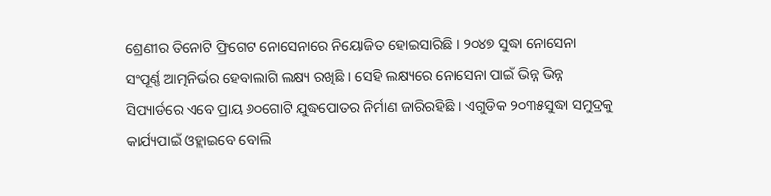ଶ୍ରେଣୀର ତିନୋଟି ଫ୍ରିଗେଟ ନୋସେନାରେ ନିୟୋଜିତ ହୋଇସାରିଛି । ୨୦୪୭ ସୁଦ୍ଧା ନୋସେନା ସଂପୂର୍ଣ୍ଣ ଆତ୍ମନିର୍ଭର ହେବାଲାଗି ଲକ୍ଷ୍ୟ ରଖିଛି । ସେହି ଲକ୍ଷ୍ୟରେ ନୋସେନା ପାଇଁ ଭିନ୍ନ ଭିନ୍ନ ସିପ୍ୟାର୍ଡରେ ଏବେ ପ୍ରାୟ ୬୦ଗୋଟି ଯୁଦ୍ଧପୋତର ନିର୍ମାଣ ଜାରିରହିଛି । ଏଗୁଡିକ ୨୦୩୫ସୁଦ୍ଧା ସମୁଦ୍ରକୁ କାର୍ଯ୍ୟପାଇଁ ଓହ୍ଲାଇବେ ବୋଲି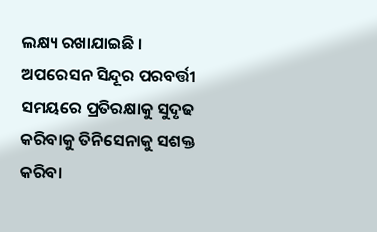ଲକ୍ଷ୍ୟ ରଖାଯାଇଛି ।
ଅପରେସନ ସିନ୍ଦୂର ପରବର୍ତ୍ତୀ ସମୟରେ ପ୍ରତିରକ୍ଷାକୁ ସୁଦୃଢ କରିବାକୁ ତିନିସେନାକୁ ସଶକ୍ତ କରିବା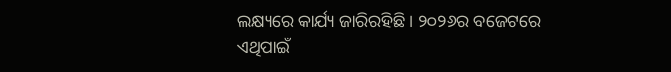ଲକ୍ଷ୍ୟରେ କାର୍ଯ୍ୟ ଜାରିରହିଛି । ୨୦୨୬ର ବଜେଟରେ ଏଥିପାଇଁ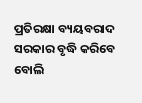ପ୍ରତିରକ୍ଷା ବ୍ୟୟବରାଦ ସରକାର ବୃଦ୍ଧି କରିବେ ବୋଲି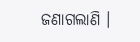ଜଣାଗଲାଣି ।